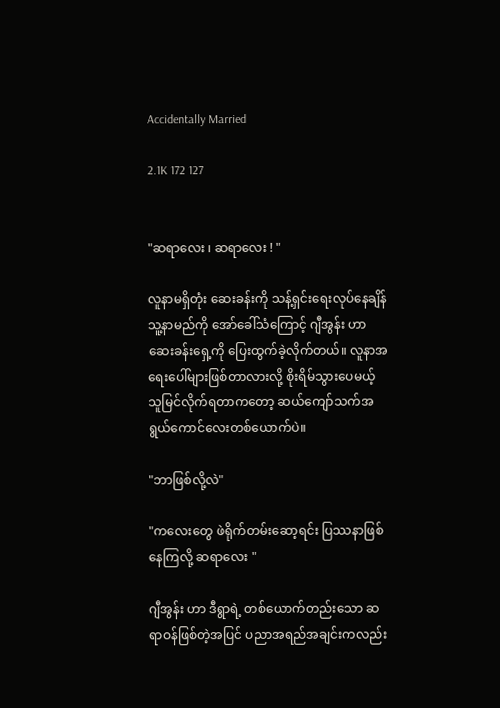Accidentally Married

2.1K 172 127


"ဆရာလေး ၊ ဆရာလေး ! "

လူနာမရှိတုံး ဆေးခန်းကို သန့်ရှင်းရေးလုပ်နေချိန် သူ့နာမည်ကို အော်ခေါ်သံကြောင့် ဂျီအွန်း ဟာ ဆေးခန်းရှေ့ကို ပြေးထွက်ခဲ့လိုက်တယ်။ လူနာအရေးပေါ်များဖြစ်တာလားလို့ စိုးရိမ်သွားပေမယ့် သူမြင်လိုက်ရတာကတော့ ဆယ်ကျော်သက်အရွယ်ကောင်လေးတစ်ယောက်ပဲ။

"ဘာဖြစ်လို့လဲ"

"ကလေးတွေ ဖဲရိုက်တမ်း‌ဆော့ရင်း ပြဿနာဖြစ်နေကြလို့ ဆရာလေး "

ဂျီအွန်း ဟာ ဒီရွာရဲ့ တစ်ယောက်တည်းသော ဆရာဝန်ဖြစ်တဲ့အပြင် ပညာအရည်အချင်းကလည်း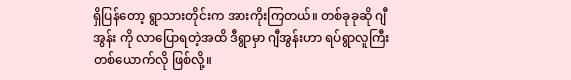ရှိပြန်တော့ ရွာသားတိုင်းက အားကိုးကြတယ်။ တစ်ခုခုဆို ဂျီအွန်း ကို လာပြောရတဲ့အထိ ဒီရွာမှာ ဂျီအွန်းဟာ ရပ်ရွာလူကြီးတစ်ယောက်လို ဖြစ်လို့။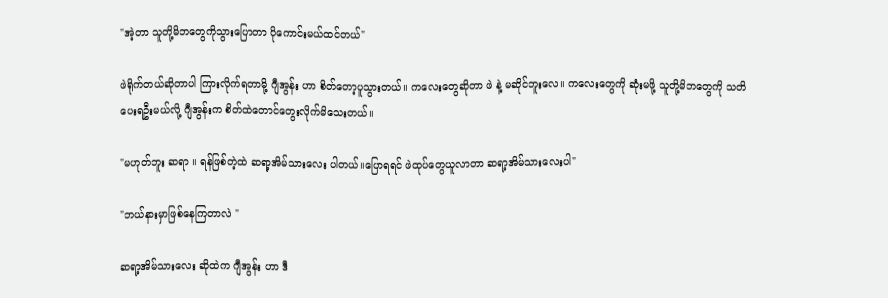"အဲ့တာ သူတို့မိဘတွေကိုသွားပြောတာ ပိုကောင်းမယ်ထင်တယ်"

ဖဲရိုက်တယ်ဆိုတာပါ ကြားလိုက်ရတာမို့ ဂျီအွန်း ဟာ စိတ်တော့ပူသွားတယ်။ ကလေးတွေဆိုတာ ဖဲ နဲ့ မဆိုင်ဘူးလေ။ ကလေးတွေကို ဆုံးမဖို့ သူတို့မိဘတွေကို သတိပေးရဦးမယ်လို့ ဂျီအွန်းက စိတ်ထဲတောင်တွေးလိုက်မိသေးတယ်။

"မဟုတ်ဘူး ဆရာ ။ ရန်ဖြစ်တဲ့ထဲ ဆရာ့အိမ်သားလေး ပါတယ်။ပြောရရင် ဖဲထုပ်တွေယူလာတာ ဆရာ့အိမ်သားလေးပါ"

"ဘယ်နားမှာဖြစ်နေကြတာလဲ "

ဆရာ့အိမ်သားလေး ဆိုထဲက ဂျီအွန်း ဟာ ‌ဒီ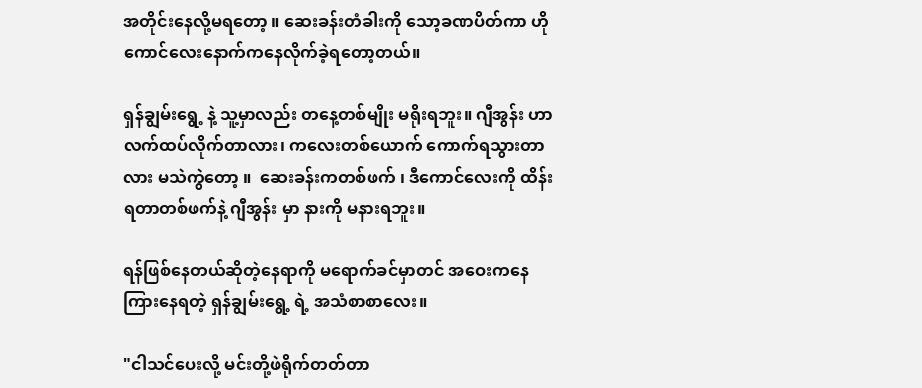အတိုင်းနေလို့မရတော့ ။ ‌ဆေးခန်းတံခါးကို သော့ခဏပိတ်ကာ ဟိုကောင်လေးနောက်ကနေလိုက်ခဲ့ရတော့တယ်။

ရှန်ချွမ်းရွေ့ နဲ့ သူ့မှာလည်း တနေ့တစ်မျိုး မရိုးရဘူး။ ဂျီအွန်း ဟာ လက်ထပ်လိုက်တာလား၊ ကလေးတစ်ယောက် ကောက်ရသွားတာလား မသဲကွဲ‌တော့ ။  ဆေးခန်းကတစ်ဖက် ၊ ဒီကောင်လေးကို ထိန်းရတာတစ်ဖက်နဲ့ ဂျီအွန်း မှာ နားကို မနားရဘူး။

ရန်ဖြစ်နေတယ်ဆိုတဲ့နေရာကို မရောက်ခင်မှာတင် အဝေးကနေ ကြားနေရတဲ့ ရှန်ချွမ်းရွေ့ ရဲ့ အသံစာစာလေး။

"ငါသင်ပေးလို့ မင်းတို့ဖဲ‌ရိုက်တတ်တာ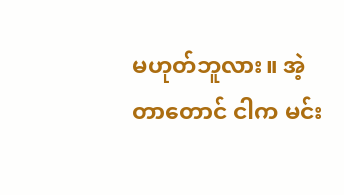မဟုတ်ဘူလား။ အဲ့တာတောင် ငါက မင်း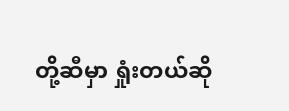တို့ဆီမှာ ရှုံးတယ်ဆို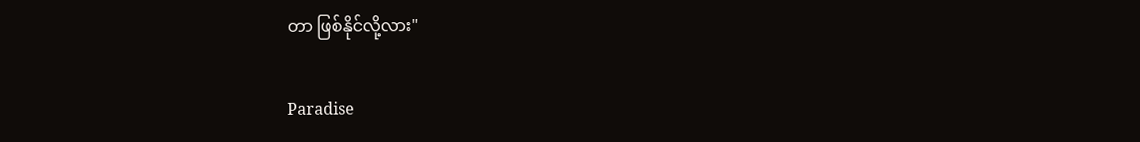တာ ဖြစ်နိုင်လို့လား"

Paradise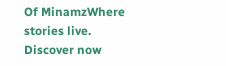Of MinamzWhere stories live. Discover now